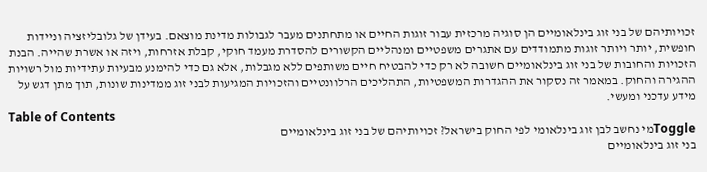זכויותיהם של בני זוג בינלאומיים הן סוגיה מרכזית עבור זוגות החיים או מתחתנים מעבר לגבולות מדינת מוצאם. בעידן של גלובליזציה וניידות חופשית, יותר ויותר זוגות מתמודדים עם אתגרים משפטיים ומנהליים הקשורים להסדרת מעמד חוקי, קבלת אזרחות, ויזה או אשרת שהייה. הבנת הזכויות והחובות של בני זוג בינלאומיים חשובה לא רק כדי להבטיח חיים משותפים ללא מגבלות, אלא גם כדי להימנע מבעיות עתידיות מול רשויות ההגירה והחוק. במאמר זה נסקור את ההגדרות המשפטיות, התהליכים הרלוונטיים והזכויות המגיעות לבני זוג ממדינות שונות, תוך מתן דגש על מידע עדכני ומעשי.
Table of Contents
Toggleמי נחשב לבן זוג בינלאומי לפי החוק בישראל? זכויותיהם של בני זוג בינלאומיים
בני זוג בינלאומיים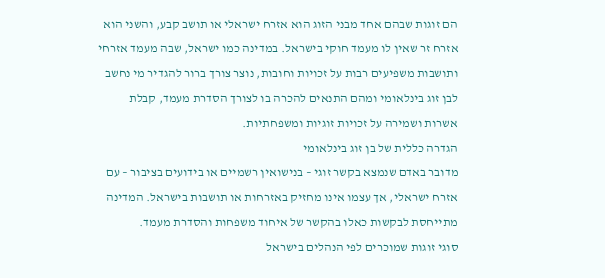הם זוגות שבהם אחד מבני הזוג הוא אזרח ישראלי או תושב קבע, והשני הוא אזרח זר שאין לו מעמד חוקי בישראל. במדינה כמו ישראל, שבה מעמד אזרחי ותושבות משפיעים רבות על זכויות וחובות, נוצר צורך ברור להגדיר מי נחשב לבן זוג בינלאומי ומהם התנאים להכרה בו לצורך הסדרת מעמד, קבלת אשרות ושמירה על זכויות זוגיות ומשפחתיות.
הגדרה כללית של בן זוג בינלאומי
מדובר באדם שנמצא בקשר זוגי – בנישואין רשמיים או בידועים בציבור – עם אזרח ישראלי, אך עצמו אינו מחזיק באזרחות או תושבות בישראל. המדינה מתייחסת לבקשות כאלו בהקשר של איחוד משפחות והסדרת מעמד.
סוגי זוגות שמוכרים לפי הנהלים בישראל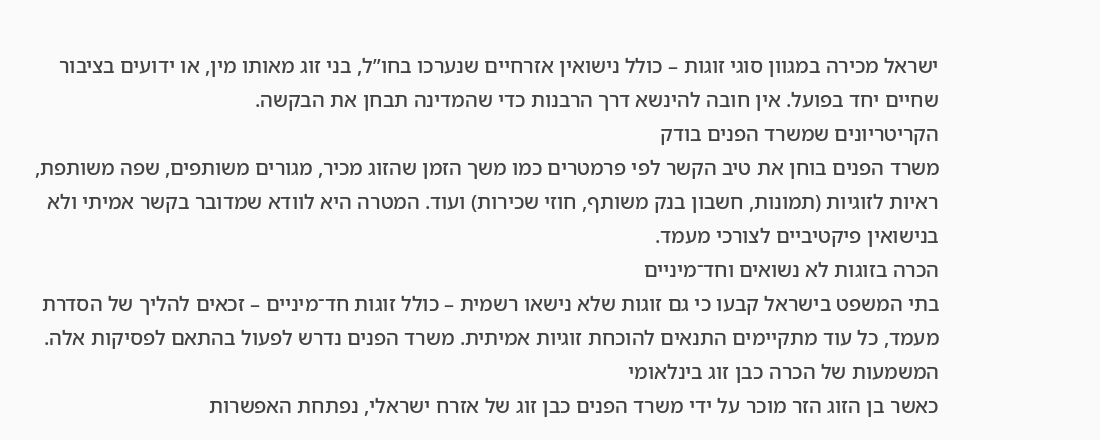ישראל מכירה במגוון סוגי זוגות – כולל נישואין אזרחיים שנערכו בחו”ל, בני זוג מאותו מין, או ידועים בציבור שחיים יחד בפועל. אין חובה להינשא דרך הרבנות כדי שהמדינה תבחן את הבקשה.
הקריטריונים שמשרד הפנים בודק
משרד הפנים בוחן את טיב הקשר לפי פרמטרים כמו משך הזמן שהזוג מכיר, מגורים משותפים, שפה משותפת, ראיות לזוגיות (תמונות, חשבון בנק משותף, חוזי שכירות) ועוד. המטרה היא לוודא שמדובר בקשר אמיתי ולא בנישואין פיקטיביים לצורכי מעמד.
הכרה בזוגות לא נשואים וחד־מיניים
בתי המשפט בישראל קבעו כי גם זוגות שלא נישאו רשמית – כולל זוגות חד־מיניים – זכאים להליך של הסדרת מעמד, כל עוד מתקיימים התנאים להוכחת זוגיות אמיתית. משרד הפנים נדרש לפעול בהתאם לפסיקות אלה.
המשמעות של הכרה כבן זוג בינלאומי
כאשר בן הזוג הזר מוכר על ידי משרד הפנים כבן זוג של אזרח ישראלי, נפתחת האפשרות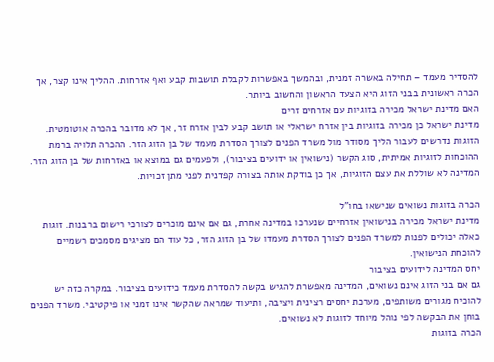להסדיר מעמד – תחילה באשרה זמנית, ובהמשך באפשרות לקבלת תושבות קבע ואף אזרחות. ההליך אינו קצר, אך הכרה ראשונית בבני הזוג היא הצעד הראשון והחשוב ביותר.
האם מדינת ישראל מכירה בזוגיות עם אזרחים זרים
מדינת ישראל כן מכירה בזוגיות בין אזרח ישראלי או תושב קבע לבין אזרח זר, אך לא מדובר בהכרה אוטומטית. הזוגות נדרשים לעבור הליך מסודר מול משרד הפנים לצורך הסדרת מעמד של בן הזוג הזר. ההכרה תלויה ברמת ההוכחות לזוגיות אמיתית, סוג הקשר (נישואין או ידועים בציבור), ולפעמים גם במוצא או באזרחות של בן הזוג הזר. המדינה לא שוללת את עצם הזוגיות, אך כן בודקת אותה בצורה קפדנית לפני מתן זכויות.

הכרה בזוגות נשואים שנישאו בחו”ל
מדינת ישראל מכירה בנישואין אזרחיים שנערכו במדינה אחרת, גם אם אינם מוכרים לצורכי רישום ברבנות. זוגות כאלה יכולים לפנות למשרד הפנים לצורך הסדרת מעמדו של בן הזוג הזר, כל עוד הם מציגים מסמכים רשמיים להוכחת הנישואין.
יחס המדינה לידועים בציבור
גם אם בני הזוג אינם נשואים, המדינה מאפשרת להגיש בקשה להסדרת מעמד כידועים בציבור. במקרה כזה יש להוכיח מגורים משותפים, מערכת יחסים רצינית ויציבה, ותיעוד שמראה שהקשר אינו זמני או פיקטיבי. משרד הפנים בוחן את הבקשה לפי נוהל מיוחד לזוגות לא נשואים.
הכרה בזוגות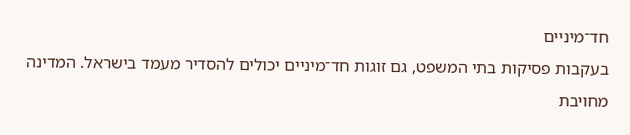חד־מיניים
בעקבות פסיקות בתי המשפט, גם זוגות חד־מיניים יכולים להסדיר מעמד בישראל. המדינה מחויבת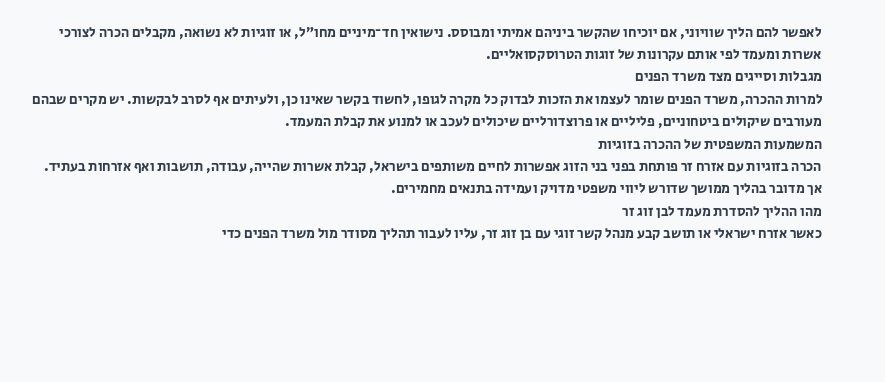לאפשר להם הליך שוויוני, אם יוכיחו שהקשר ביניהם אמיתי ומבוסס. נישואין חד־מיניים מחו”ל, או זוגיות לא נשואה, מקבלים הכרה לצורכי אשרות ומעמד לפי אותם עקרונות של זוגות הטרוסקסואליים.
מגבלות וסייגים מצד משרד הפנים
למרות ההכרה, משרד הפנים שומר לעצמו את הזכות לבדוק כל מקרה לגופו, לחשוד בקשר שאינו כן, ולעיתים אף לסרב לבקשות. יש מקרים שבהם מעורבים שיקולים ביטחוניים, פליליים או פרוצדורליים שיכולים לעכב או למנוע את קבלת המעמד.
המשמעות המשפטית של ההכרה בזוגיות
הכרה בזוגיות עם אזרח זר פותחת בפני בני הזוג אפשרות לחיים משותפים בישראל, קבלת אשרות שהייה, עבודה, תושבות ואף אזרחות בעתיד. אך מדובר בהליך ממושך שדורש ליווי משפטי מדויק ועמידה בתנאים מחמירים.
מהו ההליך להסדרת מעמד לבן זוג זר
כאשר אזרח ישראלי או תושב קבע מנהל קשר זוגי עם בן זוג זר, עליו לעבור תהליך מסודר מול משרד הפנים כדי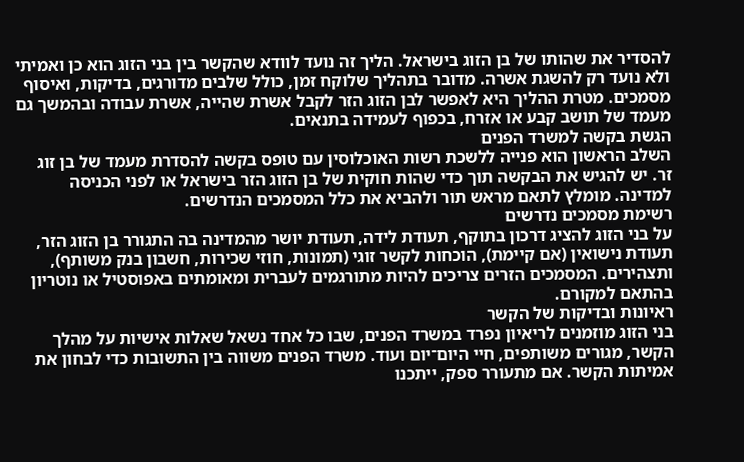להסדיר את שהותו של בן הזוג בישראל. הליך זה נועד לוודא שהקשר בין בני הזוג הוא כן ואמיתי ולא נועד רק להשגת אשרה. מדובר בתהליך שלוקח זמן, כולל שלבים מדורגים, בדיקות, ואיסוף מסמכים. מטרת ההליך היא לאפשר לבן הזוג הזר לקבל אשרת שהייה, אשרת עבודה ובהמשך גם מעמד של תושב קבע או אזרח, בכפוף לעמידה בתנאים.
הגשת בקשה למשרד הפנים
השלב הראשון הוא פנייה ללשכת רשות האוכלוסין עם טופס בקשה להסדרת מעמד של בן זוג זר. יש להגיש את הבקשה תוך כדי שהות חוקית של בן הזוג הזר בישראל או לפני הכניסה למדינה. מומלץ לתאם מראש תור ולהביא את כלל המסמכים הנדרשים.
רשימת מסמכים נדרשים
על בני הזוג להציג דרכון בתוקף, תעודת לידה, תעודת יושר מהמדינה בה התגורר בן הזוג הזר, תעודת נישואין (אם קיימת), הוכחות לקשר זוגי (תמונות, חוזי שכירות, חשבון בנק משותף), ותצהירים. המסמכים הזרים צריכים להיות מתורגמים לעברית ומאומתים באפוסטיל או נוטריון בהתאם למקורם.
ראיונות ובדיקות של הקשר
בני הזוג מוזמנים לריאיון נפרד במשרד הפנים, שבו כל אחד נשאל שאלות אישיות על מהלך הקשר, מגורים משותפים, חיי היום־יום ועוד. משרד הפנים משווה בין התשובות כדי לבחון את אמיתות הקשר. אם מתעורר ספק, ייתכנו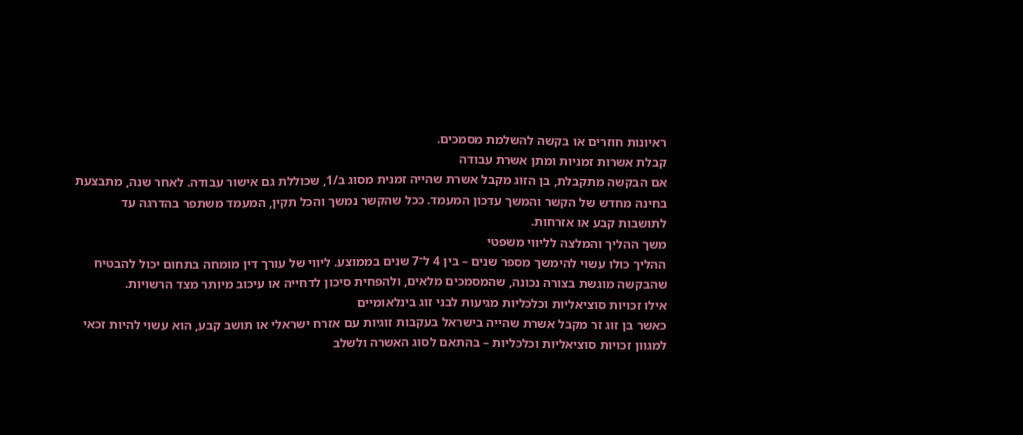ראיונות חוזרים או בקשה להשלמת מסמכים.
קבלת אשרות זמניות ומתן אשרת עבודה
אם הבקשה מתקבלת, בן הזוג מקבל אשרת שהייה זמנית מסוג ב/1, שכוללת גם אישור עבודה. לאחר שנה, מתבצעת בחינה מחדש של הקשר והמשך עדכון המעמד. ככל שהקשר נמשך והכל תקין, המעמד משתפר בהדרגה עד לתושבות קבע או אזרחות.
משך ההליך והמלצה לליווי משפטי
ההליך כולו עשוי להימשך מספר שנים – בין 4 ל־7 שנים בממוצע. ליווי של עורך דין מומחה בתחום יכול להבטיח שהבקשה מוגשת בצורה נכונה, שהמסמכים מלאים, ולהפחית סיכון לדחייה או עיכוב מיותר מצד הרשויות.
אילו זכויות סוציאליות וכלכליות מגיעות לבני זוג בינלאומיים
כאשר בן זוג זר מקבל אשרת שהייה בישראל בעקבות זוגיות עם אזרח ישראלי או תושב קבע, הוא עשוי להיות זכאי למגוון זכויות סוציאליות וכלכליות – בהתאם לסוג האשרה ולשלב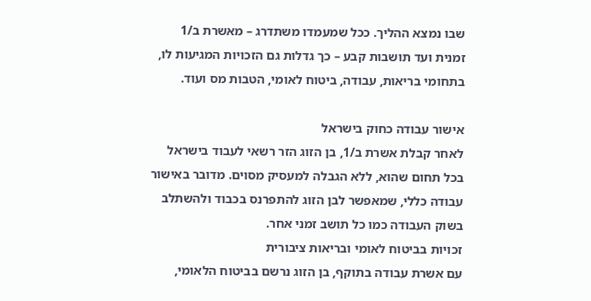שבו נמצא ההליך. ככל שמעמדו משתדרג – מאשרת ב/1 זמנית ועד תושבות קבע – כך גדלות גם הזכויות המגיעות לו, בתחומי בריאות, עבודה, ביטוח לאומי, הטבות מס ועוד.

אישור עבודה כחוק בישראל
לאחר קבלת אשרת ב/1, בן הזוג הזר רשאי לעבוד בישראל בכל תחום שהוא, ללא הגבלה למעסיק מסוים. מדובר באישור עבודה כללי, שמאפשר לבן הזוג להתפרנס בכבוד ולהשתלב בשוק העבודה כמו כל תושב זמני אחר.
זכויות בביטוח לאומי ובריאות ציבורית
עם אשרת עבודה בתוקף, בן הזוג נרשם בביטוח הלאומי,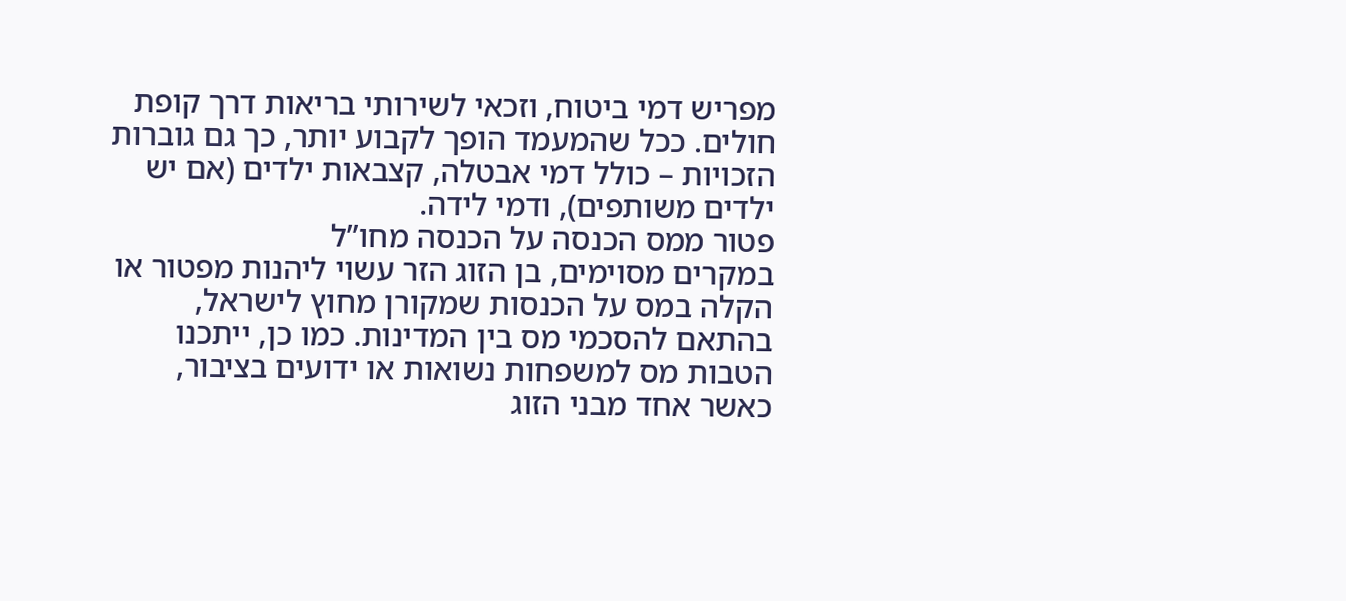מפריש דמי ביטוח, וזכאי לשירותי בריאות דרך קופת חולים. ככל שהמעמד הופך לקבוע יותר, כך גם גוברות הזכויות – כולל דמי אבטלה, קצבאות ילדים (אם יש ילדים משותפים), ודמי לידה.
פטור ממס הכנסה על הכנסה מחו”ל
במקרים מסוימים, בן הזוג הזר עשוי ליהנות מפטור או הקלה במס על הכנסות שמקורן מחוץ לישראל, בהתאם להסכמי מס בין המדינות. כמו כן, ייתכנו הטבות מס למשפחות נשואות או ידועים בציבור, כאשר אחד מבני הזוג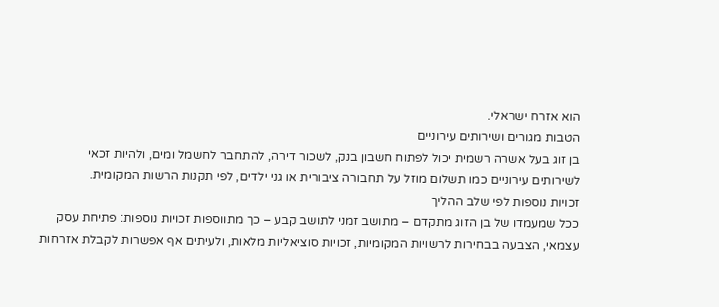הוא אזרח ישראלי.
הטבות מגורים ושירותים עירוניים
בן זוג בעל אשרה רשמית יכול לפתוח חשבון בנק, לשכור דירה, להתחבר לחשמל ומים, ולהיות זכאי לשירותים עירוניים כמו תשלום מוזל על תחבורה ציבורית או גני ילדים, לפי תקנות הרשות המקומית.
זכויות נוספות לפי שלב ההליך
ככל שמעמדו של בן הזוג מתקדם – מתושב זמני לתושב קבע – כך מתווספות זכויות נוספות: פתיחת עסק עצמאי, הצבעה בבחירות לרשויות המקומיות, זכויות סוציאליות מלאות, ולעיתים אף אפשרות לקבלת אזרחות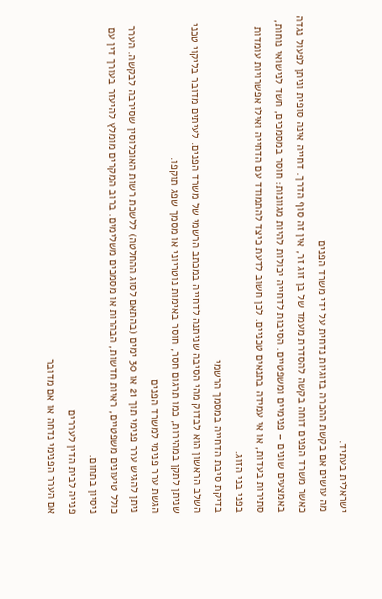ישראלית בעתיד.
מה עושים אם בקשת ההכרה בזוגיות נדחית על ידי משרד הפנים
כאשר משרד הפנים דוחה בקשה להסדרת מעמד של בן זוג זר, אין זה סוף הדרך. דחייה אינה סופית וניתן לפעול נגדה באמצעים שונים – פנימיים ומשפטיים. הסיבות לדחייה יכולות להיות מגוונות: חוסר במסמכים, חשד לנישואי נוחות, סתירות בעדות, או אי עמידה בתנאים טכניים. לכן חשוב לדעת כיצד להתמודד עם הדחייה ואילו אפשרויות עומדות בפני בני הזוג.
בדיקת סיבת הדחייה במסמך הרשמי
השלב הראשון הוא לבדוק מהי הסיבה שניתנה לדחייה במכתב הרשמי של משרד הפנים. לעיתים מדובר בליקוי טכני שניתן לתקן במהירות, כמו תרגום חסר, חוסר באימות נוטריוני או מסמך שפג תוקפו.
הגשת ערר פנימי למשרד הפנים
ניתן להגיש ערר פנימי תוך 21 או 30 ימים (בהתאם לסוג ההחלטה) ללשכת רשות האוכלוסין שסירבה לבקשה. הערר כולל טיעונים משפטיים, ראיות חדשות, הבהרות או מסמכים משלימים. ברוב המקרים מומלץ להיעזר בעורך דין עם ניסיון בתחום.
פנייה לבית הדין לעררים
אם הערר הפנימי נדחה או אם מדובר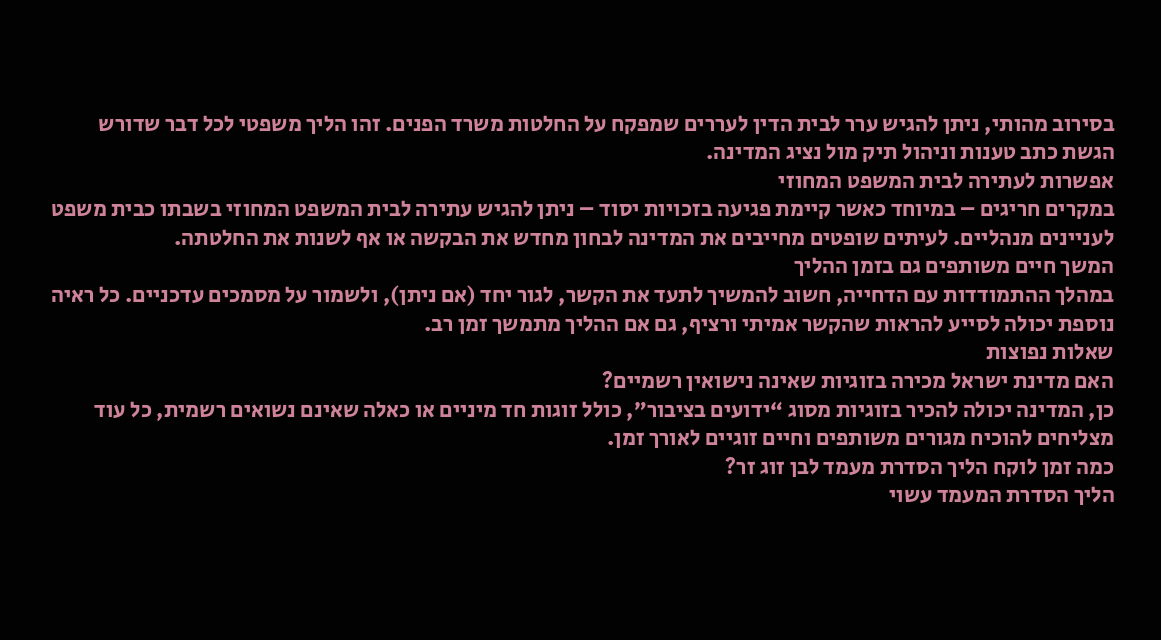בסירוב מהותי, ניתן להגיש ערר לבית הדין לעררים שמפקח על החלטות משרד הפנים. זהו הליך משפטי לכל דבר שדורש הגשת כתב טענות וניהול תיק מול נציג המדינה.
אפשרות לעתירה לבית המשפט המחוזי
במקרים חריגים – במיוחד כאשר קיימת פגיעה בזכויות יסוד – ניתן להגיש עתירה לבית המשפט המחוזי בשבתו כבית משפט לעניינים מנהליים. לעיתים שופטים מחייבים את המדינה לבחון מחדש את הבקשה או אף לשנות את החלטתה.
המשך חיים משותפים גם בזמן ההליך
במהלך ההתמודדות עם הדחייה, חשוב להמשיך לתעד את הקשר, לגור יחד (אם ניתן), ולשמור על מסמכים עדכניים. כל ראיה נוספת יכולה לסייע להראות שהקשר אמיתי ורציף, גם אם ההליך מתמשך זמן רב.
שאלות נפוצות
האם מדינת ישראל מכירה בזוגיות שאינה נישואין רשמיים?
כן, המדינה יכולה להכיר בזוגיות מסוג “ידועים בציבור”, כולל זוגות חד מיניים או כאלה שאינם נשואים רשמית, כל עוד מצליחים להוכיח מגורים משותפים וחיים זוגיים לאורך זמן.
כמה זמן לוקח הליך הסדרת מעמד לבן זוג זר?
הליך הסדרת המעמד עשוי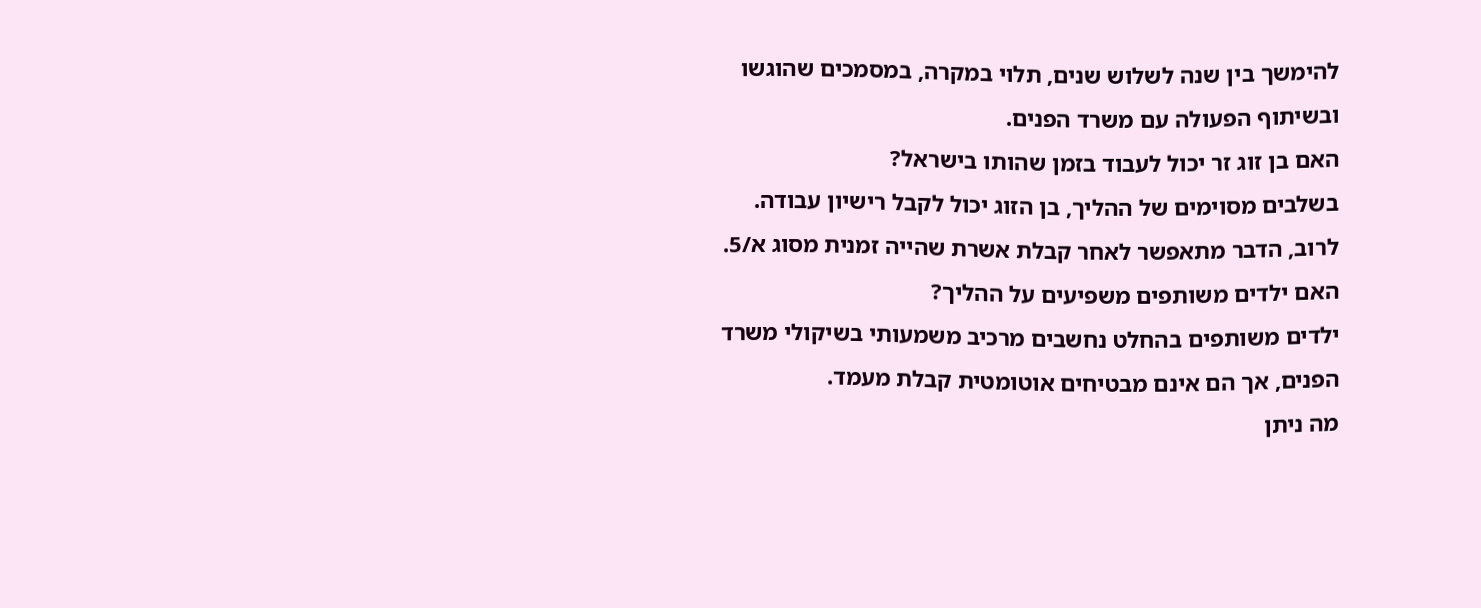להימשך בין שנה לשלוש שנים, תלוי במקרה, במסמכים שהוגשו ובשיתוף הפעולה עם משרד הפנים.
האם בן זוג זר יכול לעבוד בזמן שהותו בישראל?
בשלבים מסוימים של ההליך, בן הזוג יכול לקבל רישיון עבודה. לרוב, הדבר מתאפשר לאחר קבלת אשרת שהייה זמנית מסוג א/5.
האם ילדים משותפים משפיעים על ההליך?
ילדים משותפים בהחלט נחשבים מרכיב משמעותי בשיקולי משרד הפנים, אך הם אינם מבטיחים אוטומטית קבלת מעמד.
מה ניתן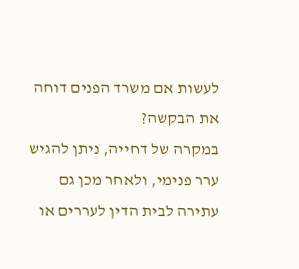לעשות אם משרד הפנים דוחה את הבקשה?
במקרה של דחייה, ניתן להגיש ערר פנימי, ולאחר מכן גם עתירה לבית הדין לעררים או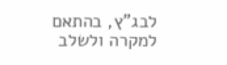לבג”ץ, בהתאם למקרה ולשלב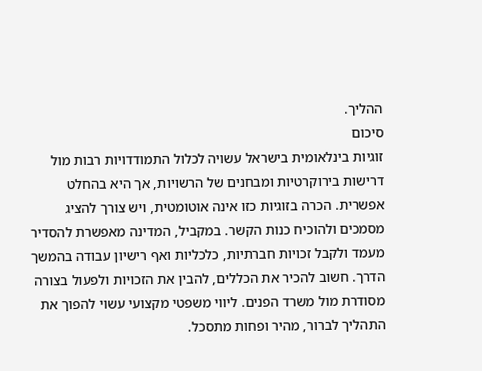ההליך.
סיכום
זוגיות בינלאומית בישראל עשויה לכלול התמודדויות רבות מול דרישות בירוקרטיות ומבחנים של הרשויות, אך היא בהחלט אפשרית. הכרה בזוגיות כזו אינה אוטומטית, ויש צורך להציג מסמכים ולהוכיח כנות הקשר. במקביל, המדינה מאפשרת להסדיר מעמד ולקבל זכויות חברתיות, כלכליות ואף רישיון עבודה בהמשך הדרך. חשוב להכיר את הכללים, להבין את הזכויות ולפעול בצורה מסודרת מול משרד הפנים. ליווי משפטי מקצועי עשוי להפוך את התהליך לברור, מהיר ופחות מתסכל.